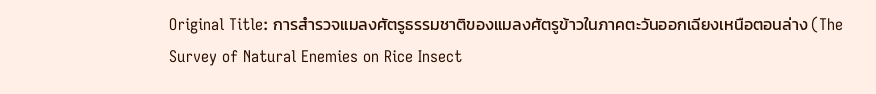Original Title: การสำรวจแมลงศัตรูธรรมชาติของแมลงศัตรูข้าวในภาคตะวันออกเฉียงเหนือตอนล่าง (The Survey of Natural Enemies on Rice Insect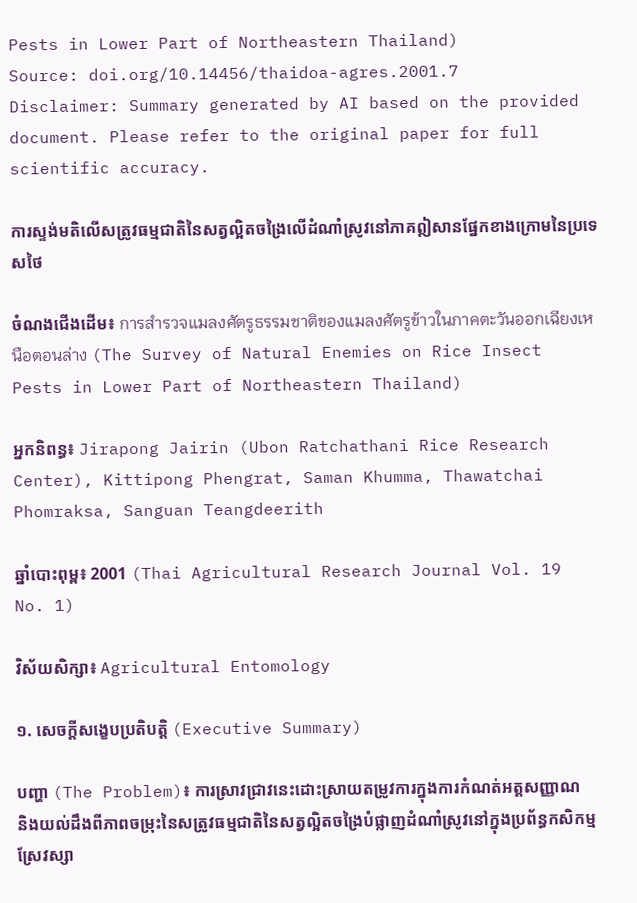Pests in Lower Part of Northeastern Thailand)
Source: doi.org/10.14456/thaidoa-agres.2001.7
Disclaimer: Summary generated by AI based on the provided document. Please refer to the original paper for full scientific accuracy.

ការស្ទង់មតិលើសត្រូវធម្មជាតិនៃសត្វល្អិតចង្រៃលើដំណាំស្រូវនៅភាគឦសានផ្នែកខាងក្រោមនៃប្រទេសថៃ

ចំណងជើងដើម៖ การสำรวจแมลงศัตรูธรรมชาติของแมลงศัตรูข้าวในภาคตะวันออกเฉียงเหนือตอนล่าง (The Survey of Natural Enemies on Rice Insect Pests in Lower Part of Northeastern Thailand)

អ្នកនិពន្ធ៖ Jirapong Jairin (Ubon Ratchathani Rice Research Center), Kittipong Phengrat, Saman Khumma, Thawatchai Phomraksa, Sanguan Teangdeerith

ឆ្នាំបោះពុម្ព៖ 2001 (Thai Agricultural Research Journal Vol. 19 No. 1)

វិស័យសិក្សា៖ Agricultural Entomology

១. សេចក្តីសង្ខេបប្រតិបត្តិ (Executive Summary)

បញ្ហា (The Problem)៖ ការស្រាវជ្រាវនេះដោះស្រាយតម្រូវការក្នុងការកំណត់អត្តសញ្ញាណ និងយល់ដឹងពីភាពចម្រុះនៃសត្រូវធម្មជាតិនៃសត្វល្អិតចង្រៃបំផ្លាញដំណាំស្រូវនៅក្នុងប្រព័ន្ធកសិកម្មស្រែវស្សា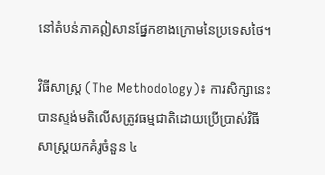នៅតំបន់ភាគឦសានផ្នែកខាងក្រោមនៃប្រទេសថៃ។

វិធីសាស្ត្រ (The Methodology)៖ ការសិក្សានេះបានស្ទង់មតិលើសត្រូវធម្មជាតិដោយប្រើប្រាស់វិធីសាស្ត្រយកគំរូចំនួន ៤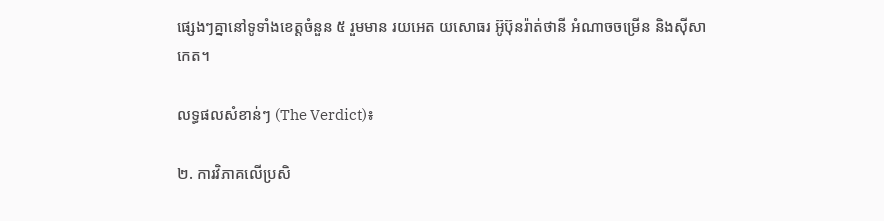ផ្សេងៗគ្នានៅទូទាំងខេត្តចំនួន ៥ រួមមាន រយអេត យសោធរ អ៊ូប៊ុនរ៉ាត់ថានី អំណាចចម្រើន និងស៊ីសាកេត។

លទ្ធផលសំខាន់ៗ (The Verdict)៖

២. ការវិភាគលើប្រសិ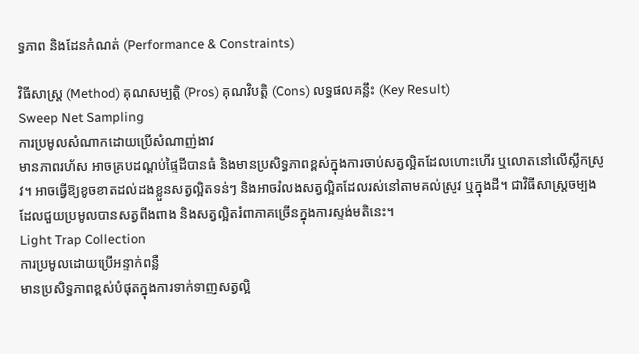ទ្ធភាព និងដែនកំណត់ (Performance & Constraints)

វិធីសាស្ត្រ (Method) គុណសម្បត្តិ (Pros) គុណវិបត្តិ (Cons) លទ្ធផលគន្លឹះ (Key Result)
Sweep Net Sampling
ការប្រមូលសំណាកដោយប្រើសំណាញ់ងាវ
មានភាពរហ័ស អាចគ្របដណ្ដប់ផ្ទៃដីបានធំ និងមានប្រសិទ្ធភាពខ្ពស់ក្នុងការចាប់សត្វល្អិតដែលហោះហើរ ឬលោតនៅលើស្លឹកស្រូវ។ អាចធ្វើឱ្យខូចខាតដល់ដងខ្លួនសត្វល្អិតទន់ៗ និងអាចរំលងសត្វល្អិតដែលរស់នៅតាមគល់ស្រូវ ឬក្នុងដី។ ជាវិធីសាស្ត្រចម្បងដែលជួយប្រមូលបានសត្វពីងពាង និងសត្វល្អិតរំពាភាគច្រើនក្នុងការស្ទង់មតិនេះ។
Light Trap Collection
ការប្រមូលដោយប្រើអន្ទាក់ពន្លឺ
មានប្រសិទ្ធភាពខ្ពស់បំផុតក្នុងការទាក់ទាញសត្វល្អិ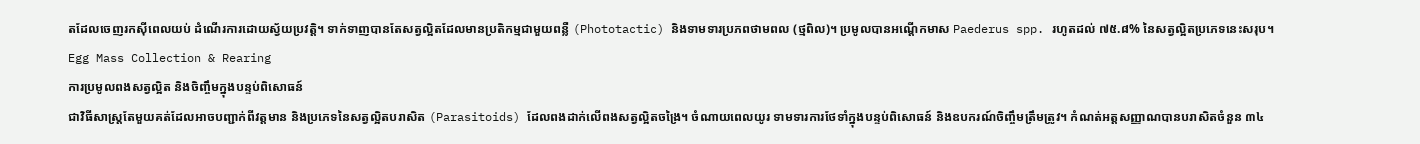តដែលចេញរកស៊ីពេលយប់ ដំណើរការដោយស្វ័យប្រវត្តិ។ ទាក់ទាញបានតែសត្វល្អិតដែលមានប្រតិកម្មជាមួយពន្លឺ (Phototactic) និងទាមទារប្រភពថាមពល (ថ្មពិល)។ ប្រមូលបានអណ្ដើកមាស Paederus spp. រហូតដល់ ៧៥.៨% នៃសត្វល្អិតប្រភេទនេះសរុប។
Egg Mass Collection & Rearing
ការប្រមូលពងសត្វល្អិត និងចិញ្ចឹមក្នុងបន្ទប់ពិសោធន៍
ជាវិធីសាស្ត្រតែមួយគត់ដែលអាចបញ្ជាក់ពីវត្តមាន និងប្រភេទនៃសត្វល្អិតបរាសិត (Parasitoids) ដែលពងដាក់លើពងសត្វល្អិតចង្រៃ។ ចំណាយពេលយូរ ទាមទារការថែទាំក្នុងបន្ទប់ពិសោធន៍ និងឧបករណ៍ចិញ្ចឹមត្រឹមត្រូវ។ កំណត់អត្តសញ្ញាណបានបរាសិតចំនួន ៣៤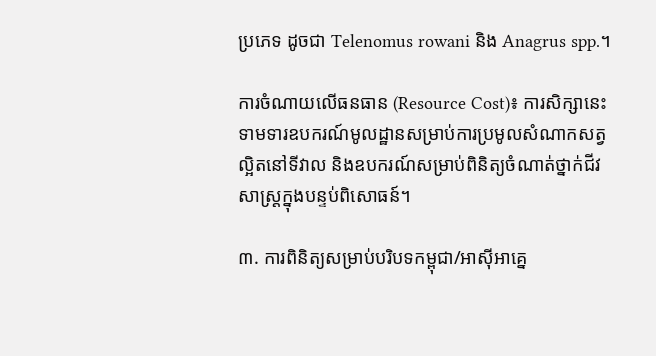ប្រភេទ ដូចជា Telenomus rowani និង Anagrus spp.។

ការចំណាយលើធនធាន (Resource Cost)៖ ការសិក្សានេះទាមទារឧបករណ៍មូលដ្ឋានសម្រាប់ការប្រមូលសំណាកសត្វល្អិតនៅទីវាល និងឧបករណ៍សម្រាប់ពិនិត្យចំណាត់ថ្នាក់ជីវសាស្ត្រក្នុងបន្ទប់ពិសោធន៍។

៣. ការពិនិត្យសម្រាប់បរិបទកម្ពុជា/អាស៊ីអាគ្នេ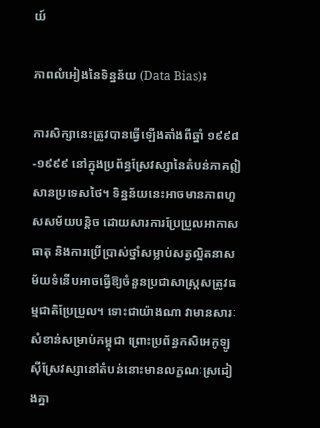យ៍

ភាពលំអៀងនៃទិន្នន័យ (Data Bias)៖

ការសិក្សានេះត្រូវបានធ្វើឡើងតាំងពីឆ្នាំ ១៩៩៨-១៩៩៩ នៅក្នុងប្រព័ន្ធស្រែវស្សានៃតំបន់ភាគឦសានប្រទេសថៃ។ ទិន្នន័យនេះអាចមានភាពហួសសម័យបន្តិច ដោយសារការប្រែប្រួលអាកាសធាតុ និងការប្រើប្រាស់ថ្នាំសម្លាប់សត្វល្អិតនាសម័យទំនើបអាចធ្វើឱ្យចំនួនប្រជាសាស្រ្តសត្រូវធម្មជាតិប្រែប្រួល។ ទោះជាយ៉ាងណា វាមានសារៈសំខាន់សម្រាប់កម្ពុជា ព្រោះប្រព័ន្ធកសិអេកូឡូស៊ីស្រែវស្សានៅតំបន់នោះមានលក្ខណៈស្រដៀងគ្នា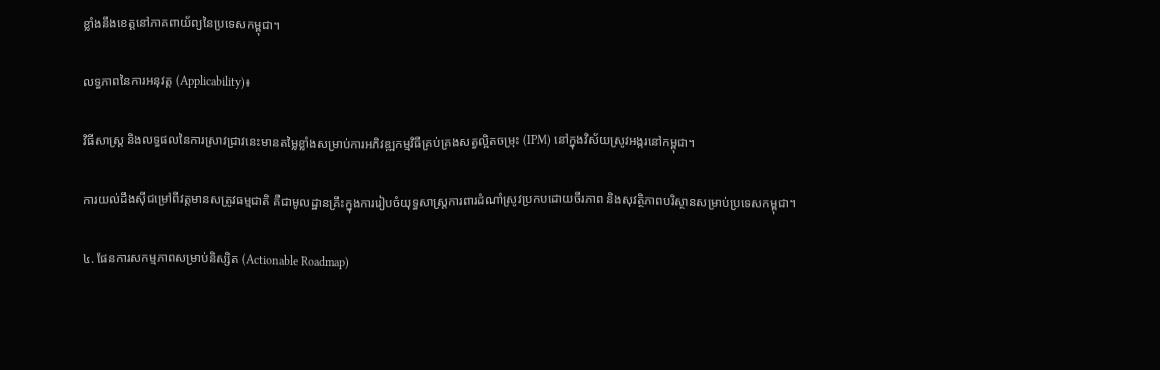ខ្លាំងនឹងខេត្តនៅភាគពាយ័ព្យនៃប្រទេសកម្ពុជា។

លទ្ធភាពនៃការអនុវត្ត (Applicability)៖

វិធីសាស្ត្រ និងលទ្ធផលនៃការស្រាវជ្រាវនេះមានតម្លៃខ្លាំងសម្រាប់ការអភិវឌ្ឍកម្មវិធីគ្រប់គ្រងសត្វល្អិតចម្រុះ (IPM) នៅក្នុងវិស័យស្រូវអង្ករនៅកម្ពុជា។

ការយល់ដឹងស៊ីជម្រៅពីវត្តមានសត្រូវធម្មជាតិ គឺជាមូលដ្ឋានគ្រឹះក្នុងការរៀបចំយុទ្ធសាស្ត្រការពារដំណាំស្រូវប្រកបដោយចីរភាព និងសុវត្ថិភាពបរិស្ថានសម្រាប់ប្រទេសកម្ពុជា។

៤. ផែនការសកម្មភាពសម្រាប់និស្សិត (Actionable Roadmap)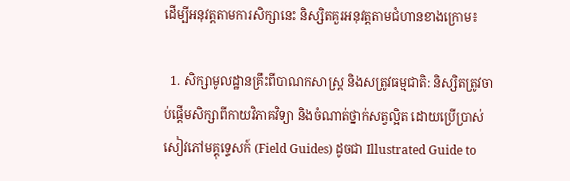ដើម្បីអនុវត្តតាមការសិក្សានេះ និស្សិតគួរអនុវត្តតាមជំហានខាងក្រោម៖

  1. សិក្សាមូលដ្ឋានគ្រឹះពីបាណកសាស្ត្រ និងសត្រូវធម្មជាតិ: និស្សិតត្រូវចាប់ផ្តើមសិក្សាពីកាយវិភាគវិទ្យា និងចំណាត់ថ្នាក់សត្វល្អិត ដោយប្រើប្រាស់សៀវភៅមគ្គុទ្ទេសក៍ (Field Guides) ដូចជា Illustrated Guide to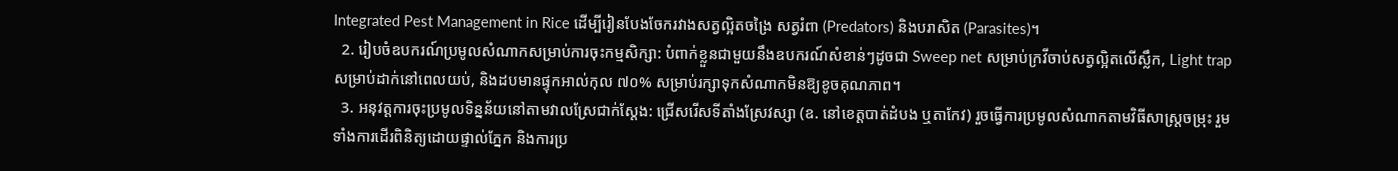Integrated Pest Management in Rice ដើម្បីរៀនបែងចែករវាងសត្វល្អិតចង្រៃ សត្វរំពា (Predators) និងបរាសិត (Parasites)។
  2. រៀបចំឧបករណ៍ប្រមូលសំណាកសម្រាប់ការចុះកម្មសិក្សា: បំពាក់ខ្លួនជាមួយនឹងឧបករណ៍សំខាន់ៗដូចជា Sweep net សម្រាប់ក្រវីចាប់សត្វល្អិតលើស្លឹក, Light trap សម្រាប់ដាក់នៅពេលយប់, និងដបមានផ្ទុកអាល់កុល ៧០% សម្រាប់រក្សាទុកសំណាកមិនឱ្យខូចគុណភាព។
  3. អនុវត្តការចុះប្រមូលទិន្នន័យនៅតាមវាលស្រែជាក់ស្តែង: ជ្រើសរើសទីតាំងស្រែវស្សា (ឧ. នៅខេត្តបាត់ដំបង ឬតាកែវ) រួចធ្វើការប្រមូលសំណាកតាមវិធីសាស្ត្រចម្រុះ រួមទាំងការដើរពិនិត្យដោយផ្ទាល់ភ្នែក និងការប្រ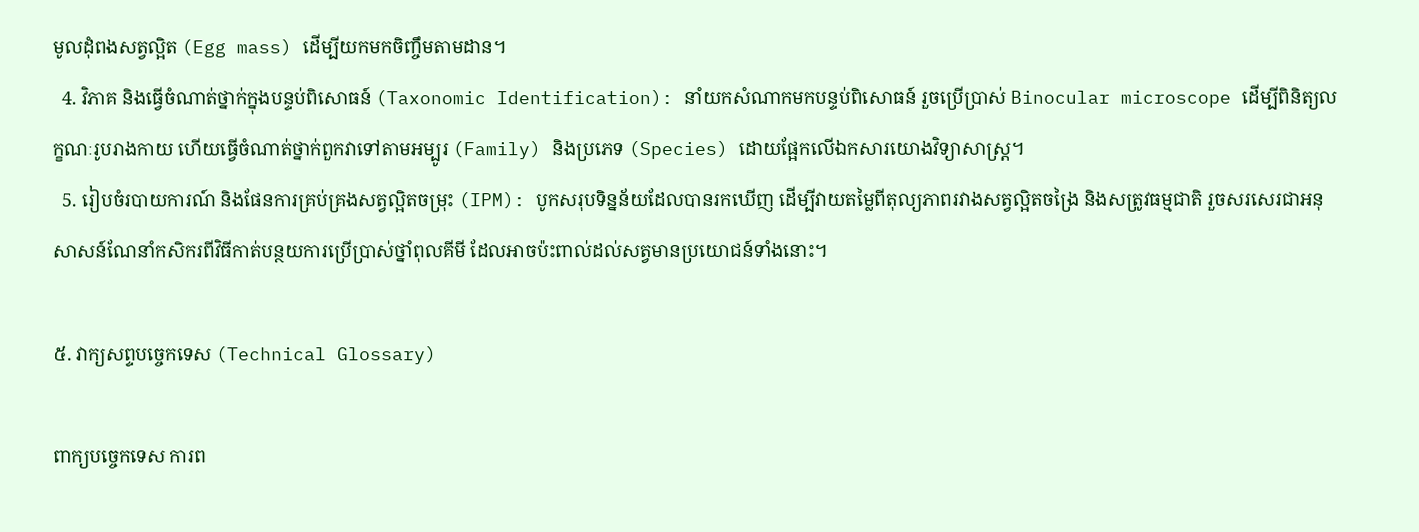មូលដុំពងសត្វល្អិត (Egg mass) ដើម្បីយកមកចិញ្ចឹមតាមដាន។
  4. វិភាគ និងធ្វើចំណាត់ថ្នាក់ក្នុងបន្ទប់ពិសោធន៍ (Taxonomic Identification): នាំយកសំណាកមកបន្ទប់ពិសោធន៍ រួចប្រើប្រាស់ Binocular microscope ដើម្បីពិនិត្យលក្ខណៈរូបរាងកាយ ហើយធ្វើចំណាត់ថ្នាក់ពួកវាទៅតាមអម្បូរ (Family) និងប្រភេទ (Species) ដោយផ្អែកលើឯកសារយោងវិទ្យាសាស្ត្រ។
  5. រៀបចំរបាយការណ៍ និងផែនការគ្រប់គ្រងសត្វល្អិតចម្រុះ (IPM): បូកសរុបទិន្នន័យដែលបានរកឃើញ ដើម្បីវាយតម្លៃពីតុល្យភាពរវាងសត្វល្អិតចង្រៃ និងសត្រូវធម្មជាតិ រួចសរសេរជាអនុសាសន៍ណែនាំកសិករពីវិធីកាត់បន្ថយការប្រើប្រាស់ថ្នាំពុលគីមី ដែលអាចប៉ះពាល់ដល់សត្វមានប្រយោជន៍ទាំងនោះ។

៥. វាក្យសព្ទបច្ចេកទេស (Technical Glossary)

ពាក្យបច្ចេកទេស ការព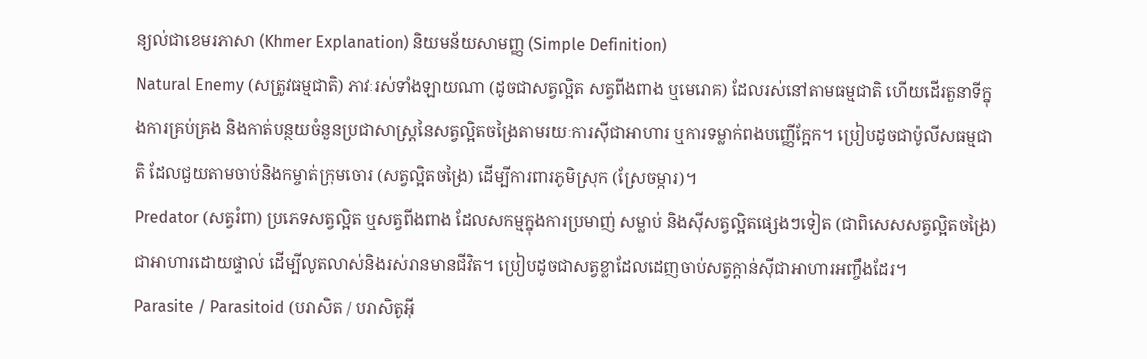ន្យល់ជាខេមរភាសា (Khmer Explanation) និយមន័យសាមញ្ញ (Simple Definition)
Natural Enemy (សត្រូវធម្មជាតិ) ភាវៈរស់ទាំងឡាយណា (ដូចជាសត្វល្អិត សត្វពីងពាង ឬមេរោគ) ដែលរស់នៅតាមធម្មជាតិ ហើយដើរតួនាទីក្នុងការគ្រប់គ្រង និងកាត់បន្ថយចំនួនប្រជាសាស្ត្រនៃសត្វល្អិតចង្រៃតាមរយៈការស៊ីជាអាហារ ឬការទម្លាក់ពងបញ្ញើក្អែក។ ប្រៀបដូចជាប៉ូលីសធម្មជាតិ ដែលជួយតាមចាប់និងកម្ចាត់ក្រុមចោរ (សត្វល្អិតចង្រៃ) ដើម្បីការពារភូមិស្រុក (ស្រែចម្ការ)។
Predator (សត្វរំពា) ប្រភេទសត្វល្អិត ឬសត្វពីងពាង ដែលសកម្មក្នុងការប្រមាញ់ សម្លាប់ និងស៊ីសត្វល្អិតផ្សេងៗទៀត (ជាពិសេសសត្វល្អិតចង្រៃ) ជាអាហារដោយផ្ទាល់ ដើម្បីលូតលាស់និងរស់រានមានជីវិត។ ប្រៀបដូចជាសត្វខ្លាដែលដេញចាប់សត្វក្តាន់ស៊ីជាអាហារអញ្ចឹងដែរ។
Parasite / Parasitoid (បរាសិត / បរាសិតូអ៊ី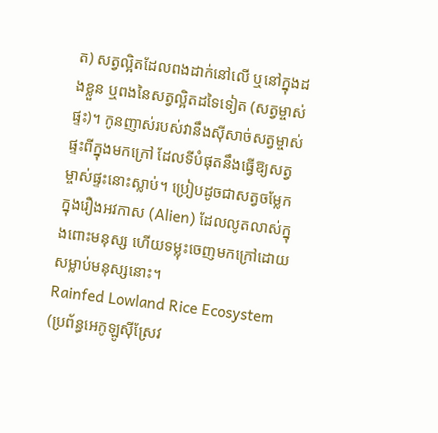ត) សត្វល្អិតដែលពងដាក់នៅលើ ឬនៅក្នុងដងខ្លួន ឬពងនៃសត្វល្អិតដទៃទៀត (សត្វម្ចាស់ផ្ទះ)។ កូនញាស់របស់វានឹងស៊ីសាច់សត្វម្ចាស់ផ្ទះពីក្នុងមកក្រៅ ដែលទីបំផុតនឹងធ្វើឱ្យសត្វម្ចាស់ផ្ទះនោះស្លាប់។ ប្រៀបដូចជាសត្វចម្លែកក្នុងរឿងអវកាស (Alien) ដែលលូតលាស់ក្នុងពោះមនុស្ស ហើយទម្លុះចេញមកក្រៅដោយសម្លាប់មនុស្សនោះ។
Rainfed Lowland Rice Ecosystem (ប្រព័ន្ធអេកូឡូស៊ីស្រែវ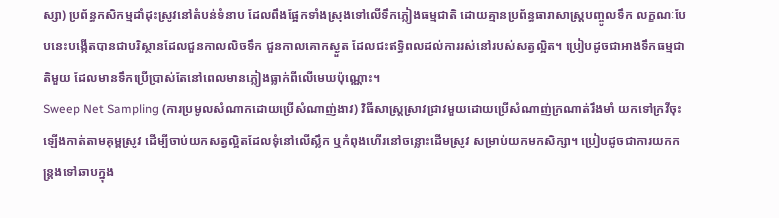ស្សា) ប្រព័ន្ធកសិកម្មដាំដុះស្រូវនៅតំបន់ទំនាប ដែលពឹងផ្អែកទាំងស្រុងទៅលើទឹកភ្លៀងធម្មជាតិ ដោយគ្មានប្រព័ន្ធធារាសាស្ត្របញ្ចូលទឹក លក្ខណៈបែបនេះបង្កើតបានជាបរិស្ថានដែលជួនកាលលិចទឹក ជួនកាលគោកស្ងួត ដែលជះឥទ្ធិពលដល់ការរស់នៅរបស់សត្វល្អិត។ ប្រៀបដូចជាអាងទឹកធម្មជាតិមួយ ដែលមានទឹកប្រើប្រាស់តែនៅពេលមានភ្លៀងធ្លាក់ពីលើមេឃប៉ុណ្ណោះ។
Sweep Net Sampling (ការប្រមូលសំណាកដោយប្រើសំណាញ់ងាវ) វិធីសាស្ត្រស្រាវជ្រាវមួយដោយប្រើសំណាញ់ក្រណាត់រឹងមាំ យកទៅក្រវីចុះឡើងកាត់តាមគុម្ពស្រូវ ដើម្បីចាប់យកសត្វល្អិតដែលទុំនៅលើស្លឹក ឬកំពុងហើរនៅចន្លោះដើមស្រូវ សម្រាប់យកមកសិក្សា។ ប្រៀបដូចជាការយកកន្ត្រងទៅឆាបក្នុង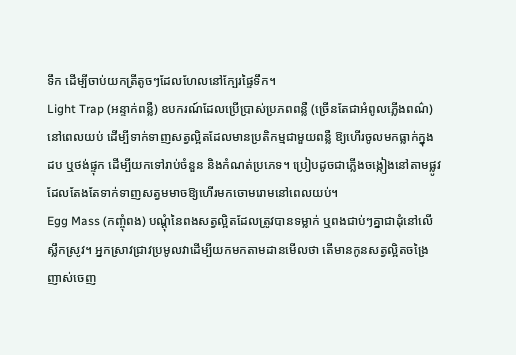ទឹក ដើម្បីចាប់យកត្រីតូចៗដែលហែលនៅក្បែរផ្ទៃទឹក។
Light Trap (អន្ទាក់ពន្លឺ) ឧបករណ៍ដែលប្រើប្រាស់ប្រភពពន្លឺ (ច្រើនតែជាអំពូលភ្លើងពណ៌) នៅពេលយប់ ដើម្បីទាក់ទាញសត្វល្អិតដែលមានប្រតិកម្មជាមួយពន្លឺ ឱ្យហើរចូលមកធ្លាក់ក្នុងដប ឬថង់ផ្ទុក ដើម្បីយកទៅរាប់ចំនួន និងកំណត់ប្រភេទ។ ប្រៀបដូចជាភ្លើងចង្កៀងនៅតាមផ្លូវ ដែលតែងតែទាក់ទាញសត្វមមាចឱ្យហើរមកចោមរោមនៅពេលយប់។
Egg Mass (កញ្ចុំពង) បណ្តុំនៃពងសត្វល្អិតដែលត្រូវបានទម្លាក់ ឬពងជាប់ៗគ្នាជាដុំនៅលើស្លឹកស្រូវ។ អ្នកស្រាវជ្រាវប្រមូលវាដើម្បីយកមកតាមដានមើលថា តើមានកូនសត្វល្អិតចង្រៃញាស់ចេញ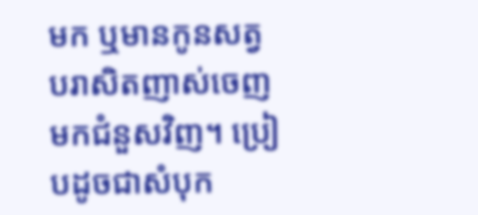មក ឬមានកូនសត្វបរាសិតញាស់ចេញមកជំនួសវិញ។ ប្រៀបដូចជាសំបុក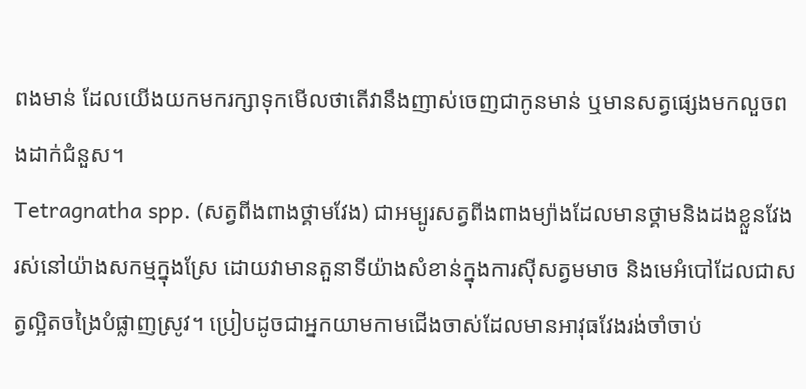ពងមាន់ ដែលយើងយកមករក្សាទុកមើលថាតើវានឹងញាស់ចេញជាកូនមាន់ ឬមានសត្វផ្សេងមកលួចពងដាក់ជំនួស។
Tetragnatha spp. (សត្វពីងពាងថ្គាមវែង) ជាអម្បូរសត្វពីងពាងម្យ៉ាងដែលមានថ្គាមនិងដងខ្លួនវែង រស់នៅយ៉ាងសកម្មក្នុងស្រែ ដោយវាមានតួនាទីយ៉ាងសំខាន់ក្នុងការស៊ីសត្វមមាច និងមេអំបៅដែលជាសត្វល្អិតចង្រៃបំផ្លាញស្រូវ។ ប្រៀបដូចជាអ្នកយាមកាមជើងចាស់ដែលមានអាវុធវែងរង់ចាំចាប់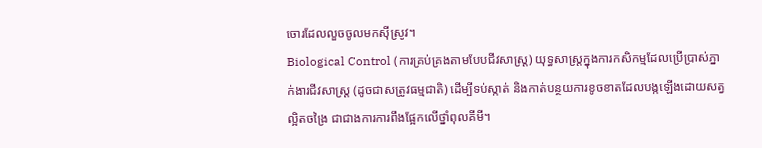ចោរដែលលួចចូលមកស៊ីស្រូវ។
Biological Control (ការគ្រប់គ្រងតាមបែបជីវសាស្ត្រ) យុទ្ធសាស្ត្រក្នុងការកសិកម្មដែលប្រើប្រាស់ភ្នាក់ងារជីវសាស្ត្រ (ដូចជាសត្រូវធម្មជាតិ) ដើម្បីទប់ស្កាត់ និងកាត់បន្ថយការខូចខាតដែលបង្កឡើងដោយសត្វល្អិតចង្រៃ ជាជាងការការពឹងផ្អែកលើថ្នាំពុលគីមី។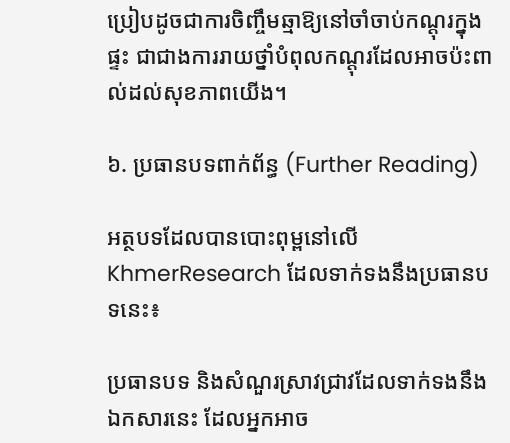ប្រៀបដូចជាការចិញ្ចឹមឆ្មាឱ្យនៅចាំចាប់កណ្ដុរក្នុងផ្ទះ ជាជាងការរាយថ្នាំបំពុលកណ្ដុរដែលអាចប៉ះពាល់ដល់សុខភាពយើង។

៦. ប្រធានបទពាក់ព័ន្ធ (Further Reading)

អត្ថបទដែលបានបោះពុម្ពនៅលើ KhmerResearch ដែលទាក់ទងនឹងប្រធានបទនេះ៖

ប្រធានបទ និងសំណួរស្រាវជ្រាវដែលទាក់ទងនឹងឯកសារនេះ ដែលអ្នកអាច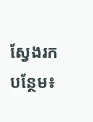ស្វែងរកបន្ថែម៖